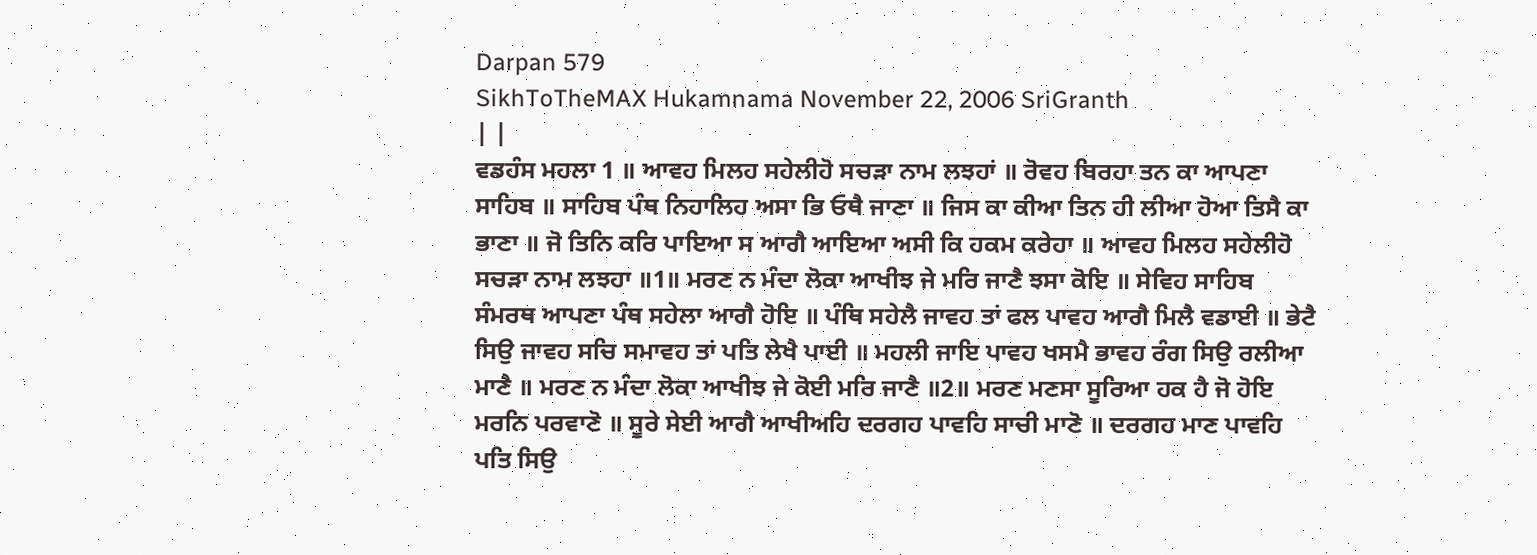Darpan 579
SikhToTheMAX Hukamnama November 22, 2006 SriGranth
| |
ਵਡਹੰਸ ਮਹਲਾ 1 ॥ ਆਵਹ ਮਿਲਹ ਸਹੇਲੀਹੋ ਸਚੜਾ ਨਾਮ ਲਝਹਾਂ ॥ ਰੋਵਹ ਬਿਰਹਾ ਤਨ ਕਾ ਆਪਣਾ ਸਾਹਿਬ ॥ ਸਾਹਿਬ ਪੰਥ ਨਿਹਾਲਿਹ ਅਸਾ ਭਿ ਓਥੈ ਜਾਣਾ ॥ ਜਿਸ ਕਾ ਕੀਆ ਤਿਨ ਹੀ ਲੀਆ ਹੋਆ ਤਿਸੈ ਕਾ ਭਾਣਾ ॥ ਜੋ ਤਿਨਿ ਕਰਿ ਪਾਇਆ ਸ ਆਗੈ ਆਇਆ ਅਸੀ ਕਿ ਹਕਮ ਕਰੇਹਾ ॥ ਆਵਹ ਮਿਲਹ ਸਹੇਲੀਹੋ ਸਚੜਾ ਨਾਮ ਲਝਹਾ ॥1॥ ਮਰਣ ਨ ਮੰਦਾ ਲੋਕਾ ਆਖੀਝ ਜੇ ਮਰਿ ਜਾਣੈ ਝਸਾ ਕੋਇ ॥ ਸੇਵਿਹ ਸਾਹਿਬ ਸੰਮਰਥ ਆਪਣਾ ਪੰਥ ਸਹੇਲਾ ਆਗੈ ਹੋਇ ॥ ਪੰਥਿ ਸਹੇਲੈ ਜਾਵਹ ਤਾਂ ਫਲ ਪਾਵਹ ਆਗੈ ਮਿਲੈ ਵਡਾਈ ॥ ਭੇਟੈ ਸਿਉ ਜਾਵਹ ਸਚਿ ਸਮਾਵਹ ਤਾਂ ਪਤਿ ਲੇਖੈ ਪਾਈ ॥ ਮਹਲੀ ਜਾਇ ਪਾਵਹ ਖਸਮੈ ਭਾਵਹ ਰੰਗ ਸਿਉ ਰਲੀਆ ਮਾਣੈ ॥ ਮਰਣ ਨ ਮੰਦਾ ਲੋਕਾ ਆਖੀਝ ਜੇ ਕੋਈ ਮਰਿ ਜਾਣੈ ॥2॥ ਮਰਣ ਮਣਸਾ ਸੂਰਿਆ ਹਕ ਹੈ ਜੋ ਹੋਇ ਮਰਨਿ ਪਰਵਾਣੋ ॥ ਸੂਰੇ ਸੇਈ ਆਗੈ ਆਖੀਅਹਿ ਦਰਗਹ ਪਾਵਹਿ ਸਾਚੀ ਮਾਣੋ ॥ ਦਰਗਹ ਮਾਣ ਪਾਵਹਿ ਪਤਿ ਸਿਉ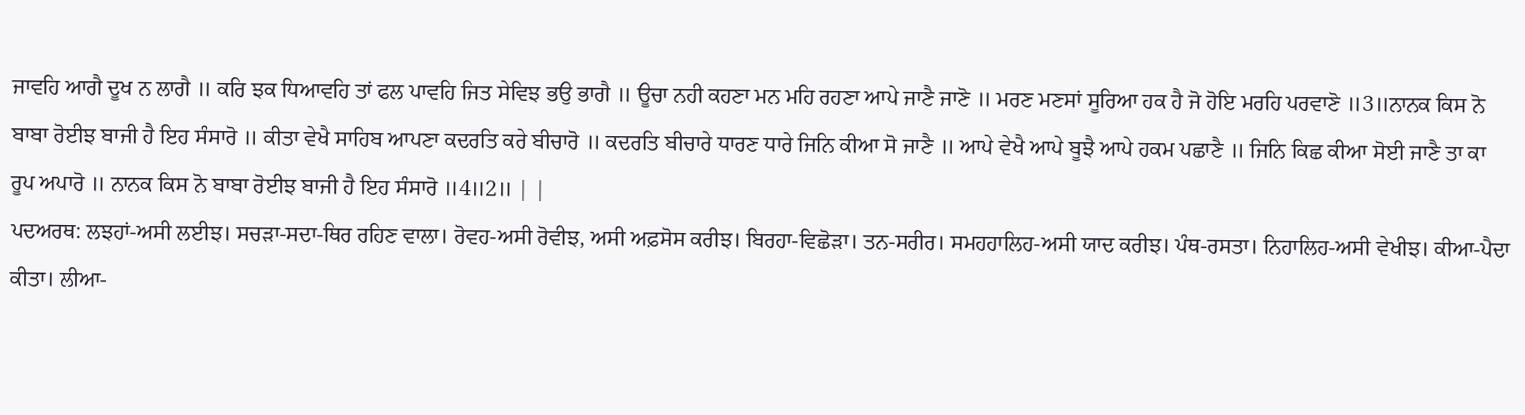ਜਾਵਹਿ ਆਗੈ ਦੂਖ ਨ ਲਾਗੈ ॥ ਕਰਿ ਝਕ ਧਿਆਵਹਿ ਤਾਂ ਫਲ ਪਾਵਹਿ ਜਿਤ ਸੇਵਿਝ ਭਉ ਭਾਗੈ ॥ ਊਚਾ ਨਹੀ ਕਹਣਾ ਮਨ ਮਹਿ ਰਹਣਾ ਆਪੇ ਜਾਣੈ ਜਾਣੋ ॥ ਮਰਣ ਮਣਸਾਂ ਸੂਰਿਆ ਹਕ ਹੈ ਜੋ ਹੋਇ ਮਰਹਿ ਪਰਵਾਣੋ ॥3॥ਨਾਨਕ ਕਿਸ ਨੋ ਬਾਬਾ ਰੋਈਝ ਬਾਜੀ ਹੈ ਇਹ ਸੰਸਾਰੋ ॥ ਕੀਤਾ ਵੇਖੈ ਸਾਹਿਬ ਆਪਣਾ ਕਦਰਤਿ ਕਰੇ ਬੀਚਾਰੋ ॥ ਕਦਰਤਿ ਬੀਚਾਰੇ ਧਾਰਣ ਧਾਰੇ ਜਿਨਿ ਕੀਆ ਸੋ ਜਾਣੈ ॥ ਆਪੇ ਵੇਖੈ ਆਪੇ ਬੂਝੈ ਆਪੇ ਹਕਮ ਪਛਾਣੈ ॥ ਜਿਨਿ ਕਿਛ ਕੀਆ ਸੋਈ ਜਾਣੈ ਤਾ ਕਾ ਰੂਪ ਅਪਾਰੋ ॥ ਨਾਨਕ ਕਿਸ ਨੋ ਬਾਬਾ ਰੋਈਝ ਬਾਜੀ ਹੈ ਇਹ ਸੰਸਾਰੋ ॥4॥2॥ | |
ਪਦਅਰਥ: ਲਝਹਾਂ-ਅਸੀ ਲਈਝ। ਸਚੜਾ-ਸਦਾ-ਥਿਰ ਰਹਿਣ ਵਾਲਾ। ਰੋਵਹ-ਅਸੀ ਰੋਵੀਝ, ਅਸੀ ਅਫ਼ਸੋਸ ਕਰੀਝ। ਬਿਰਹਾ-ਵਿਛੋੜਾ। ਤਨ-ਸਰੀਰ। ਸਮਹਹਾਲਿਹ-ਅਸੀ ਯਾਦ ਕਰੀਝ। ਪੰਥ-ਰਸਤਾ। ਨਿਹਾਲਿਹ-ਅਸੀ ਵੇਖੀਝ। ਕੀਆ-ਪੈਦਾ ਕੀਤਾ। ਲੀਆ-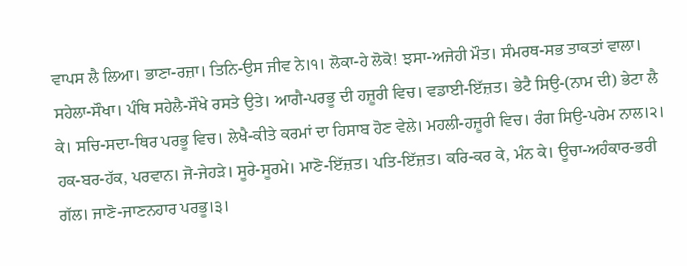ਵਾਪਸ ਲੈ ਲਿਆ। ਭਾਣਾ-ਰਜ਼ਾ। ਤਿਨਿ-ਉਸ ਜੀਵ ਨੇ।੧। ਲੋਕਾ-ਹੇ ਲੋਕੋ! ਝਸਾ-ਅਜੇਹੀ ਮੌਤ। ਸੰਮਰਥ-ਸਭ ਤਾਕਤਾਂ ਵਾਲਾ। ਸਹੇਲਾ-ਸੌਖਾ। ਪੰਥਿ ਸਹੇਲੈ-ਸੌਖੇ ਰਸਤੇ ਉਤੇ। ਆਗੈ-ਪਰਭੂ ਦੀ ਹਜ਼ੂਰੀ ਵਿਚ। ਵਡਾਈ-ਇੱਜ਼ਤ। ਭੇਟੈ ਸਿਉ-(ਨਾਮ ਦੀ) ਭੇਟਾ ਲੈ ਕੇ। ਸਚਿ-ਸਦਾ-ਥਿਰ ਪਰਭੂ ਵਿਚ। ਲੇਖੈ-ਕੀਤੇ ਕਰਮਾਂ ਦਾ ਹਿਸਾਬ ਹੋਣ ਵੇਲੇ। ਮਹਲੀ-ਹਜ਼ੂਰੀ ਵਿਚ। ਰੰਗ ਸਿਉ-ਪਰੇਮ ਨਾਲ।੨। ਹਕ-ਬਰ-ਹੱਕ, ਪਰਵਾਨ। ਜੋ-ਜੇਹੜੇ। ਸੂਰੇ-ਸੂਰਮੇ। ਮਾਣੋ-ਇੱਜ਼ਤ। ਪਤਿ-ਇੱਜ਼ਤ। ਕਰਿ-ਕਰ ਕੇ, ਮੰਨ ਕੇ। ਊਚਾ-ਅਹੰਕਾਰ-ਭਰੀ ਗੱਲ। ਜਾਣੋ-ਜਾਣਨਹਾਰ ਪਰਭੂ।੩।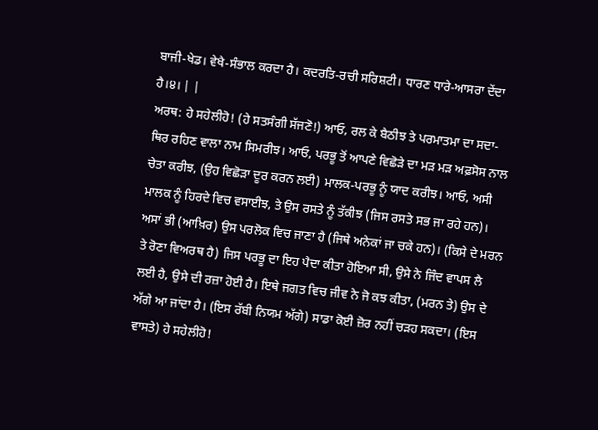ਬਾਜੀ-ਖੇਡ। ਵੇਖੈ-ਸੰਭਾਲ ਕਰਦਾ ਹੈ। ਕਦਰਤਿ-ਰਚੀ ਸਰਿਸ਼ਟੀ। ਧਾਰਣ ਧਾਰੇ-ਆਸਰਾ ਦੇਂਦਾ ਹੈ।੪। | |
ਅਰਥ: ਹੇ ਸਹੇਲੀਹੋ! (ਹੇ ਸਤਸੰਗੀ ਸੱਜਣੋ!) ਆਓ, ਰਲ ਕੇ ਬੈਠੀਝ ਤੇ ਪਰਮਾਤਮਾ ਦਾ ਸਦਾ-ਥਿਰ ਰਹਿਣ ਵਾਲਾ ਨਾਮ ਸਿਮਰੀਝ। ਆਓ, ਪਰਭੂ ਤੋਂ ਆਪਣੇ ਵਿਛੋੜੇ ਦਾ ਮੜ ਮੜ ਅਫ਼ਸੋਸ ਨਾਲ ਚੇਤਾ ਕਰੀਝ, (ਉਹ ਵਿਛੋੜਾ ਦੂਰ ਕਰਨ ਲਈ) ਮਾਲਕ-ਪਰਭੂ ਨੂੰ ਯਾਦ ਕਰੀਝ। ਆਓ, ਅਸੀ ਮਾਲਕ ਨੂੰ ਹਿਰਦੇ ਵਿਚ ਵਸਾਈਝ, ਤੇ ਉਸ ਰਸਤੇ ਨੂੰ ਤੱਕੀਝ (ਜਿਸ ਰਸਤੇ ਸਭ ਜਾ ਰਹੇ ਹਨ)। ਅਸਾਂ ਭੀ (ਆਖ਼ਿਰ) ਉਸ ਪਰਲੋਕ ਵਿਚ ਜਾਣਾ ਹੈ (ਜਿਥੇ ਅਨੇਕਾਂ ਜਾ ਚਕੇ ਹਨ)। (ਕਿਸੇ ਦੇ ਮਰਨ ਤੇ ਰੋਣਾ ਵਿਅਰਥ ਹੈ) ਜਿਸ ਪਰਭੂ ਦਾ ਇਹ ਪੈਦਾ ਕੀਤਾ ਹੋਇਆ ਸੀ, ਉਸੇ ਨੇ ਜਿੰਦ ਵਾਪਸ ਲੈ ਲਈ ਹੈ, ਉਸੇ ਦੀ ਰਜ਼ਾ ਹੋਈ ਹੈ। ਇਥੇ ਜਗਤ ਵਿਚ ਜੀਵ ਨੇ ਜੋ ਕਝ ਕੀਤਾ, (ਮਰਨ ਤੇ) ਉਸ ਦੇ ਅੱਗੇ ਆ ਜਾਂਦਾ ਹੈ। (ਇਸ ਰੱਬੀ ਨਿਯਮ ਅੱਗੇ) ਸਾਡਾ ਕੋਈ ਜ਼ੋਰ ਨਹੀਂ ਚੜਹ ਸਕਦਾ। (ਇਸ ਵਾਸਤੇ) ਹੇ ਸਹੇਲੀਹੋ!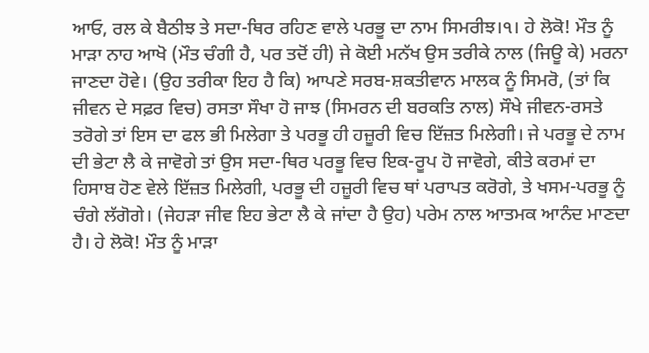ਆਓ, ਰਲ ਕੇ ਬੈਠੀਝ ਤੇ ਸਦਾ-ਥਿਰ ਰਹਿਣ ਵਾਲੇ ਪਰਭੂ ਦਾ ਨਾਮ ਸਿਮਰੀਝ।੧। ਹੇ ਲੋਕੋ! ਮੌਤ ਨੂੰ ਮਾੜਾ ਨਾਹ ਆਖੋ (ਮੌਤ ਚੰਗੀ ਹੈ, ਪਰ ਤਦੋਂ ਹੀ) ਜੇ ਕੋਈ ਮਨੱਖ ਉਸ ਤਰੀਕੇ ਨਾਲ (ਜਿਊ ਕੇ) ਮਰਨਾ ਜਾਣਦਾ ਹੋਵੇ। (ਉਹ ਤਰੀਕਾ ਇਹ ਹੈ ਕਿ) ਆਪਣੇ ਸਰਬ-ਸ਼ਕਤੀਵਾਨ ਮਾਲਕ ਨੂੰ ਸਿਮਰੋ, (ਤਾਂ ਕਿ ਜੀਵਨ ਦੇ ਸਫ਼ਰ ਵਿਚ) ਰਸਤਾ ਸੌਖਾ ਹੋ ਜਾਝ (ਸਿਮਰਨ ਦੀ ਬਰਕਤਿ ਨਾਲ) ਸੌਖੇ ਜੀਵਨ-ਰਸਤੇ ਤਰੋਗੇ ਤਾਂ ਇਸ ਦਾ ਫਲ ਭੀ ਮਿਲੇਗਾ ਤੇ ਪਰਭੂ ਹੀ ਹਜ਼ੂਰੀ ਵਿਚ ਇੱਜ਼ਤ ਮਿਲੇਗੀ। ਜੇ ਪਰਭੂ ਦੇ ਨਾਮ ਦੀ ਭੇਟਾ ਲੈ ਕੇ ਜਾਵੋਗੇ ਤਾਂ ਉਸ ਸਦਾ-ਥਿਰ ਪਰਭੂ ਵਿਚ ਇਕ-ਰੂਪ ਹੋ ਜਾਵੋਗੇ, ਕੀਤੇ ਕਰਮਾਂ ਦਾ ਹਿਸਾਬ ਹੋਣ ਵੇਲੇ ਇੱਜ਼ਤ ਮਿਲੇਗੀ, ਪਰਭੂ ਦੀ ਹਜ਼ੂਰੀ ਵਿਚ ਥਾਂ ਪਰਾਪਤ ਕਰੋਗੇ, ਤੇ ਖਸਮ-ਪਰਭੂ ਨੂੰ ਚੰਗੇ ਲੱਗੋਗੇ। (ਜੇਹੜਾ ਜੀਵ ਇਹ ਭੇਟਾ ਲੈ ਕੇ ਜਾਂਦਾ ਹੈ ਉਹ) ਪਰੇਮ ਨਾਲ ਆਤਮਕ ਆਨੰਦ ਮਾਣਦਾ ਹੈ। ਹੇ ਲੋਕੋ! ਮੌਤ ਨੂੰ ਮਾੜਾ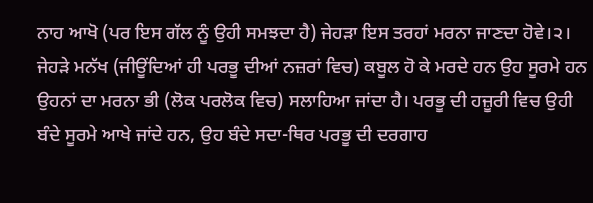ਨਾਹ ਆਖੋ (ਪਰ ਇਸ ਗੱਲ ਨੂੰ ਉਹੀ ਸਮਝਦਾ ਹੈ) ਜੇਹੜਾ ਇਸ ਤਰਹਾਂ ਮਰਨਾ ਜਾਣਦਾ ਹੋਵੇ।੨। ਜੇਹੜੇ ਮਨੱਖ (ਜੀਊਂਦਿਆਂ ਹੀ ਪਰਭੂ ਦੀਆਂ ਨਜ਼ਰਾਂ ਵਿਚ) ਕਬੂਲ ਹੋ ਕੇ ਮਰਦੇ ਹਨ ਉਹ ਸੂਰਮੇ ਹਨ ਉਹਨਾਂ ਦਾ ਮਰਨਾ ਭੀ (ਲੋਕ ਪਰਲੋਕ ਵਿਚ) ਸਲਾਹਿਆ ਜਾਂਦਾ ਹੈ। ਪਰਭੂ ਦੀ ਹਜ਼ੂਰੀ ਵਿਚ ਉਹੀ ਬੰਦੇ ਸੂਰਮੇ ਆਖੇ ਜਾਂਦੇ ਹਨ, ਉਹ ਬੰਦੇ ਸਦਾ-ਥਿਰ ਪਰਭੂ ਦੀ ਦਰਗਾਹ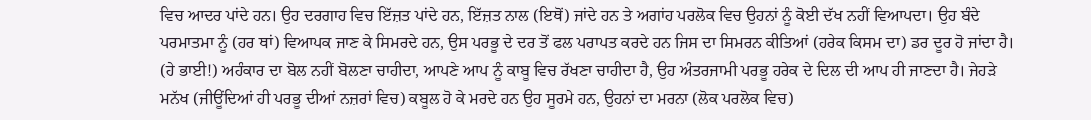ਵਿਚ ਆਦਰ ਪਾਂਦੇ ਹਨ। ਉਹ ਦਰਗਾਹ ਵਿਚ ਇੱਜ਼ਤ ਪਾਂਦੇ ਹਨ, ਇੱਜ਼ਤ ਨਾਲ (ਇਥੋਂ) ਜਾਂਦੇ ਹਨ ਤੇ ਅਗਾਂਹ ਪਰਲੋਕ ਵਿਚ ਉਹਨਾਂ ਨੂੰ ਕੋਈ ਦੱਖ ਨਹੀਂ ਵਿਆਪਦਾ। ਉਹ ਬੰਦੇ ਪਰਮਾਤਮਾ ਨੂੰ (ਹਰ ਥਾਂ) ਵਿਆਪਕ ਜਾਣ ਕੇ ਸਿਮਰਦੇ ਹਨ, ਉਸ ਪਰਭੂ ਦੇ ਦਰ ਤੋਂ ਫਲ ਪਰਾਪਤ ਕਰਦੇ ਹਨ ਜਿਸ ਦਾ ਸਿਮਰਨ ਕੀਤਿਆਂ (ਹਰੇਕ ਕਿਸਮ ਦਾ) ਡਰ ਦੂਰ ਹੋ ਜਾਂਦਾ ਹੈ। (ਹੇ ਭਾਈ!) ਅਹੰਕਾਰ ਦਾ ਬੋਲ ਨਹੀਂ ਬੋਲਣਾ ਚਾਹੀਦਾ, ਆਪਣੇ ਆਪ ਨੂੰ ਕਾਬੂ ਵਿਚ ਰੱਖਣਾ ਚਾਹੀਦਾ ਹੈ, ਉਹ ਅੰਤਰਜਾਮੀ ਪਰਭੂ ਹਰੇਕ ਦੇ ਦਿਲ ਦੀ ਆਪ ਹੀ ਜਾਣਦਾ ਹੈ। ਜੇਹੜੇ ਮਨੱਖ (ਜੀਊਂਦਿਆਂ ਹੀ ਪਰਭੂ ਦੀਆਂ ਨਜ਼ਰਾਂ ਵਿਚ) ਕਬੂਲ ਹੋ ਕੇ ਮਰਦੇ ਹਨ ਉਹ ਸੂਰਮੇ ਹਨ, ਉਹਨਾਂ ਦਾ ਮਰਨਾ (ਲੋਕ ਪਰਲੋਕ ਵਿਚ)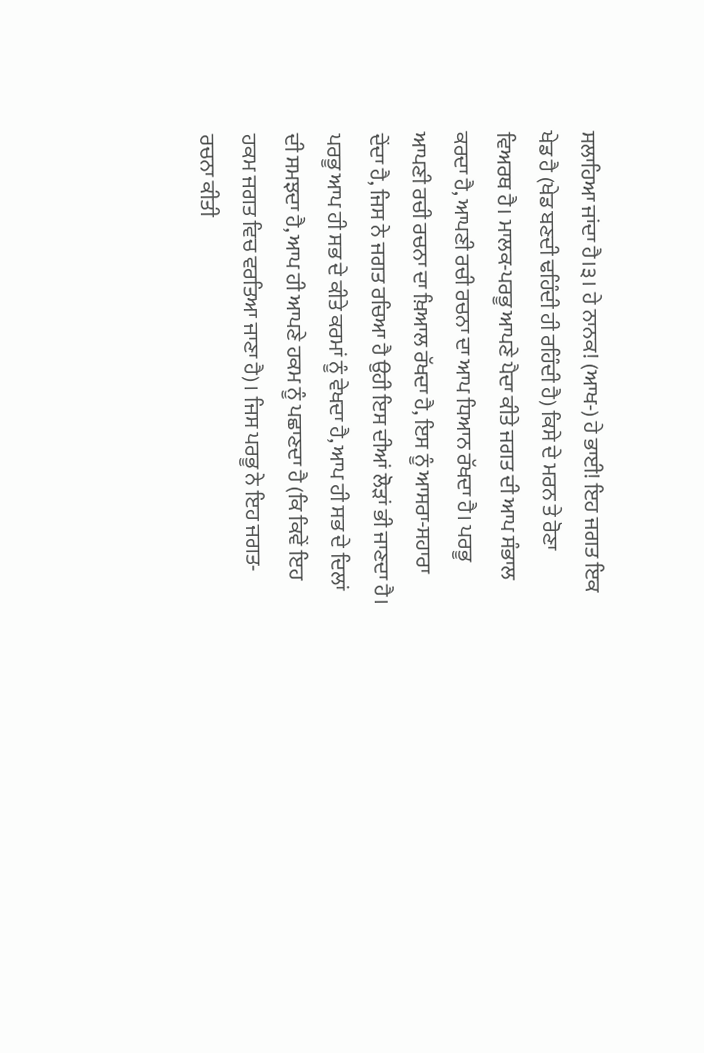ਸਲਾਹਿਆ ਜਾਂਦਾ ਹੈ।੩। ਹੇ ਨਾਨਕ! (ਆਖ-) ਹੇ ਭਾਈ! ਇਹ ਜਗਤ ਇਕ ਖੇਡ ਹੈ (ਖੇਡ ਬਣਦੀ ਢਹਿੰਦੀ ਹੀ ਰਹਿੰਦੀ ਹੈ) ਕਿਸੇ ਦੇ ਮਰਨ ਤੇ ਰੋਣਾ ਵਿਅਰਥ ਹੈ। ਮਾਲਕ-ਪਰਭੂ ਆਪਣੇ ਪੈਦਾ ਕੀਤੇ ਜਗਤ ਦੀ ਆਪ ਸੰਭਾਲ ਕਰਦਾ ਹੈ, ਆਪਣੀ ਰਚੀ ਰਚਨਾ ਦਾ ਆਪ ਧਿਆਨ ਰੱਖਦਾ ਹੈ। ਪਰਭੂ ਆਪਣੀ ਰਚੀ ਰਚਨਾ ਦਾ ਖ਼ਿਆਲ ਰੱਖਦਾ ਹੈ, ਇਸ ਨੂੰ ਆਸਰਾ-ਸਹਾਰਾ ਦੇਂਦਾ ਹੈ, ਜਿਸ ਨੇ ਜਗਤ ਰਚਿਆ ਹੈ ਉਹੀ ਇਸ ਦੀਆਂ ਲੋੜਾਂ ਭੀ ਜਾਣਦਾ ਹੈ। ਪਰਭੂ ਆਪ ਹੀ ਸਭ ਦੇ ਕੀਤੇ ਕਰਮਾਂ ਨੂੰ ਵੇਖਦਾ ਹੈ, ਆਪ ਹੀ ਸਭ ਦੇ ਦਿਲਾਂ ਦੀ ਸਮਝਦਾ ਹੈ, ਆਪ ਹੀ ਆਪਣੇ ਹਕਮ ਨੂੰ ਪਛਾਣਦਾ ਹੈ (ਕਿ ਕਿਵੇਂ ਇਹ ਹਕਮ ਜਗਤ ਵਿਚ ਵਰਤਿਆ ਜਾਣਾ ਹੈ)। ਜਿਸ ਪਰਭੂ ਨੇ ਇਹ ਜਗਤ-ਰਚਨਾ ਕੀਤੀ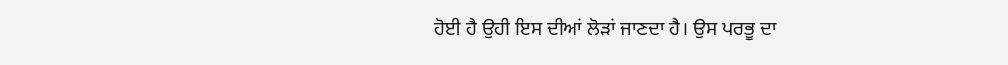ਹੋਈ ਹੈ ਉਹੀ ਇਸ ਦੀਆਂ ਲੋੜਾਂ ਜਾਣਦਾ ਹੈ। ਉਸ ਪਰਭੂ ਦਾ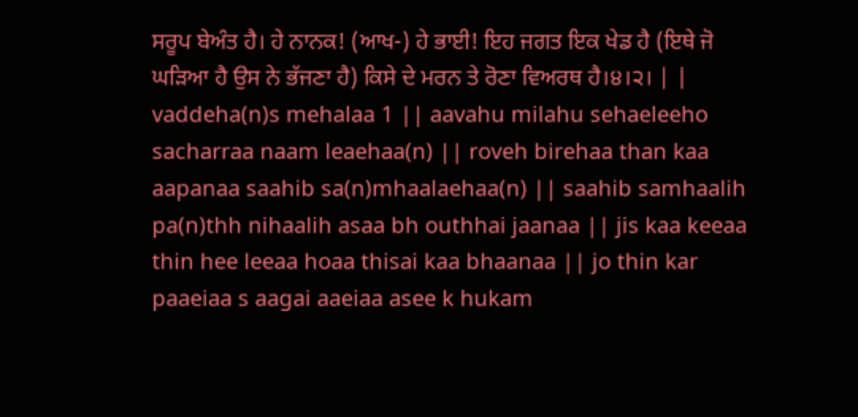ਸਰੂਪ ਬੇਅੰਤ ਹੈ। ਹੇ ਨਾਨਕ! (ਆਖ-) ਹੇ ਭਾਈ! ਇਹ ਜਗਤ ਇਕ ਖੇਡ ਹੈ (ਇਥੇ ਜੋ ਘੜਿਆ ਹੈ ਉਸ ਨੇ ਭੱਜਣਾ ਹੈ) ਕਿਸੇ ਦੇ ਮਰਨ ਤੇ ਰੋਣਾ ਵਿਅਰਥ ਹੈ।੪।੨। | |
vaddeha(n)s mehalaa 1 || aavahu milahu sehaeleeho sacharraa naam leaehaa(n) || roveh birehaa than kaa aapanaa saahib sa(n)mhaalaehaa(n) || saahib samhaalih pa(n)thh nihaalih asaa bh outhhai jaanaa || jis kaa keeaa thin hee leeaa hoaa thisai kaa bhaanaa || jo thin kar paaeiaa s aagai aaeiaa asee k hukam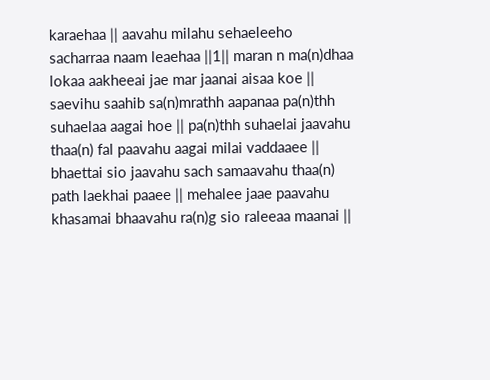karaehaa || aavahu milahu sehaeleeho sacharraa naam leaehaa ||1|| maran n ma(n)dhaa lokaa aakheeai jae mar jaanai aisaa koe || saevihu saahib sa(n)mrathh aapanaa pa(n)thh suhaelaa aagai hoe || pa(n)thh suhaelai jaavahu thaa(n) fal paavahu aagai milai vaddaaee || bhaettai sio jaavahu sach samaavahu thaa(n) path laekhai paaee || mehalee jaae paavahu khasamai bhaavahu ra(n)g sio raleeaa maanai ||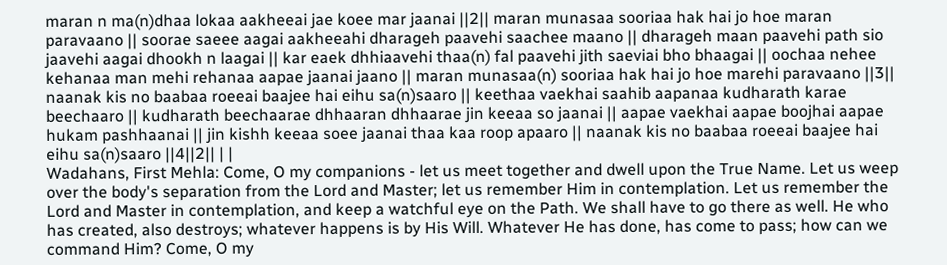maran n ma(n)dhaa lokaa aakheeai jae koee mar jaanai ||2|| maran munasaa sooriaa hak hai jo hoe maran paravaano || soorae saeee aagai aakheeahi dharageh paavehi saachee maano || dharageh maan paavehi path sio jaavehi aagai dhookh n laagai || kar eaek dhhiaavehi thaa(n) fal paavehi jith saeviai bho bhaagai || oochaa nehee kehanaa man mehi rehanaa aapae jaanai jaano || maran munasaa(n) sooriaa hak hai jo hoe marehi paravaano ||3|| naanak kis no baabaa roeeai baajee hai eihu sa(n)saaro || keethaa vaekhai saahib aapanaa kudharath karae beechaaro || kudharath beechaarae dhhaaran dhhaarae jin keeaa so jaanai || aapae vaekhai aapae boojhai aapae hukam pashhaanai || jin kishh keeaa soee jaanai thaa kaa roop apaaro || naanak kis no baabaa roeeai baajee hai eihu sa(n)saaro ||4||2|| | |
Wadahans, First Mehla: Come, O my companions - let us meet together and dwell upon the True Name. Let us weep over the body's separation from the Lord and Master; let us remember Him in contemplation. Let us remember the Lord and Master in contemplation, and keep a watchful eye on the Path. We shall have to go there as well. He who has created, also destroys; whatever happens is by His Will. Whatever He has done, has come to pass; how can we command Him? Come, O my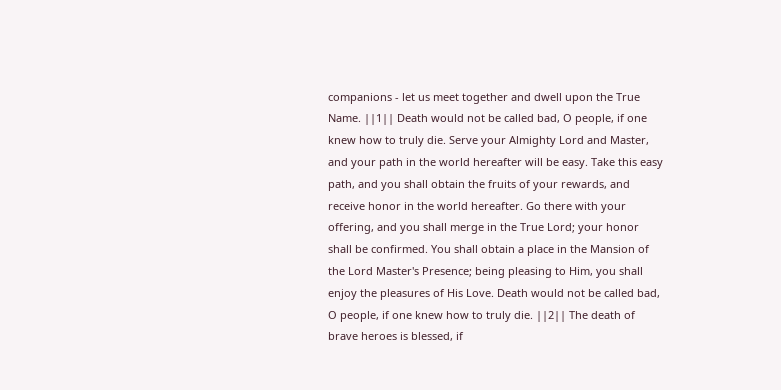companions - let us meet together and dwell upon the True Name. ||1|| Death would not be called bad, O people, if one knew how to truly die. Serve your Almighty Lord and Master, and your path in the world hereafter will be easy. Take this easy path, and you shall obtain the fruits of your rewards, and receive honor in the world hereafter. Go there with your offering, and you shall merge in the True Lord; your honor shall be confirmed. You shall obtain a place in the Mansion of the Lord Master's Presence; being pleasing to Him, you shall enjoy the pleasures of His Love. Death would not be called bad, O people, if one knew how to truly die. ||2|| The death of brave heroes is blessed, if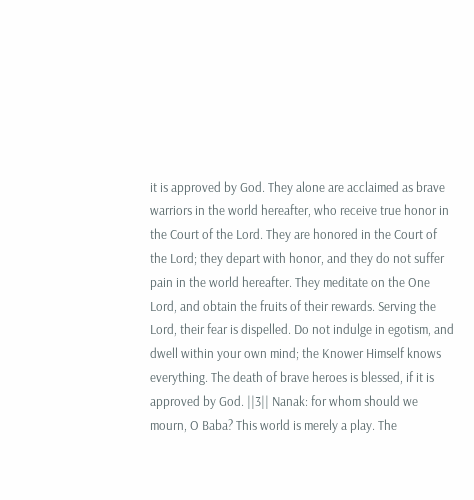it is approved by God. They alone are acclaimed as brave warriors in the world hereafter, who receive true honor in the Court of the Lord. They are honored in the Court of the Lord; they depart with honor, and they do not suffer pain in the world hereafter. They meditate on the One Lord, and obtain the fruits of their rewards. Serving the Lord, their fear is dispelled. Do not indulge in egotism, and dwell within your own mind; the Knower Himself knows everything. The death of brave heroes is blessed, if it is approved by God. ||3|| Nanak: for whom should we mourn, O Baba? This world is merely a play. The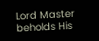Lord Master beholds His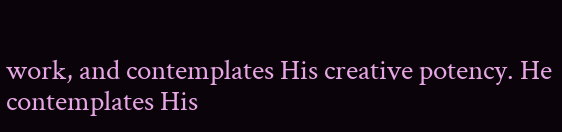work, and contemplates His creative potency. He contemplates His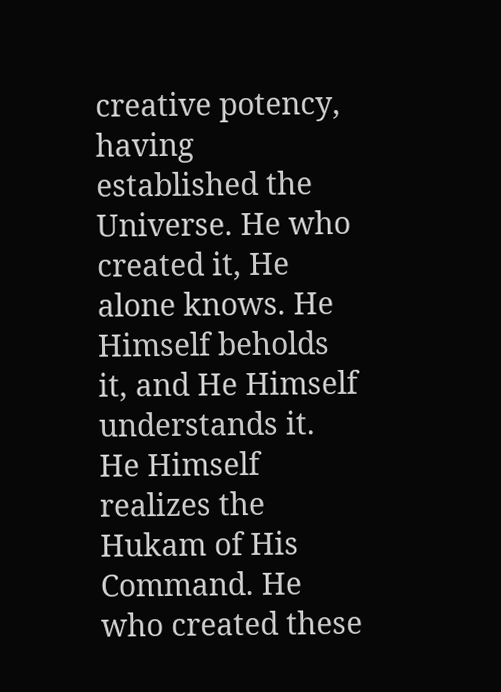creative potency, having established the Universe. He who created it, He alone knows. He Himself beholds it, and He Himself understands it. He Himself realizes the Hukam of His Command. He who created these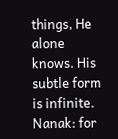things, He alone knows. His subtle form is infinite. Nanak: for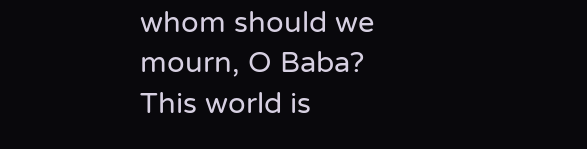whom should we mourn, O Baba? This world is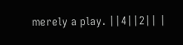merely a play. ||4||2|| |